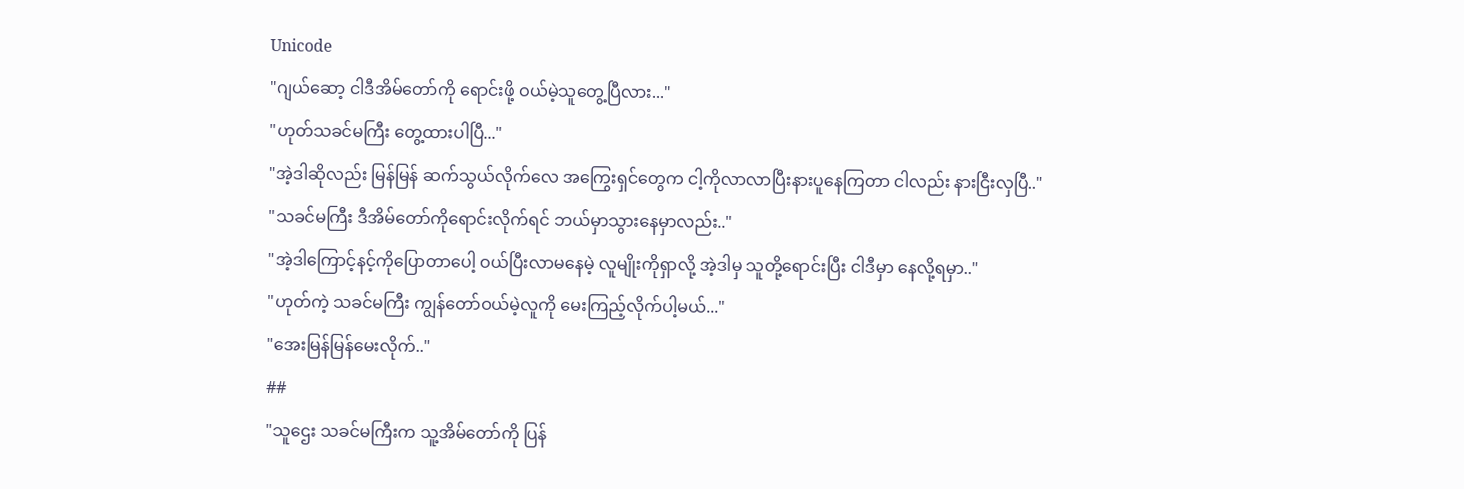Unicode
"ဂျယ်ဆော့ ငါဒီအိမ်တော်ကို ရောင်းဖို့ ဝယ်မဲ့သူတွေ့ပြီလား..."
"ဟုတ်သခင်မကြီး တွေ့ထားပါပြီ..."
"အဲ့ဒါဆိုလည်း မြန်မြန် ဆက်သွယ်လိုက်လေ အကြွေးရှင်တွေက ငါ့ကိုလာလာပြီးနားပူနေကြတာ ငါလည်း နားငြီးလှပြီ.."
"သခင်မကြီး ဒီအိမ်တော်ကိုရောင်းလိုက်ရင် ဘယ်မှာသွားနေမှာလည်း.."
"အဲ့ဒါကြောင့်နင့်ကိုပြောတာပေါ့ ဝယ်ပြီးလာမနေမဲ့ လူမျိုးကိုရှာလို့ အဲ့ဒါမှ သူတို့ရောင်းပြီး ငါဒီမှာ နေလို့ရမှာ.."
"ဟုတ်ကဲ့ သခင်မကြီး ကျွန်တော်ဝယ်မဲ့လူကို မေးကြည့်လိုက်ပါ့မယ်..."
"အေးမြန်မြန်မေးလိုက်.."
##
"သူဌေး သခင်မကြီးက သူ့အိမ်တော်ကို ပြန်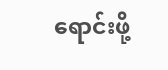ရောင်းဖို့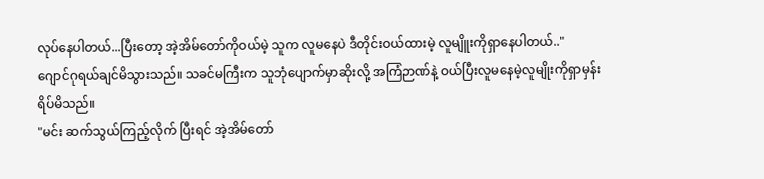လုပ်နေပါတယ်...ပြီးတော့ အဲ့အိမ်တော်ကိုဝယ်မဲ့ သူက လူမနေပဲ ဒီတိုင်းဝယ်ထားမဲ့ လူမျိူးကိုရှာနေပါတယ်.."
ဂျောင်ဂုရယ်ချင်မိသွားသည်။ သခင်မကြီးက သူဘုံပျောက်မှာဆိုးလို့ အကြံဉာဏ်နဲ့ ဝယ်ပြီးလူမနေမဲ့လူမျိုးကိုရှာမှန်း ရိပ်မိသည်။
"မင်း ဆက်သွယ်ကြည့်လိုက် ပြီးရင် အဲ့အိမ်တော်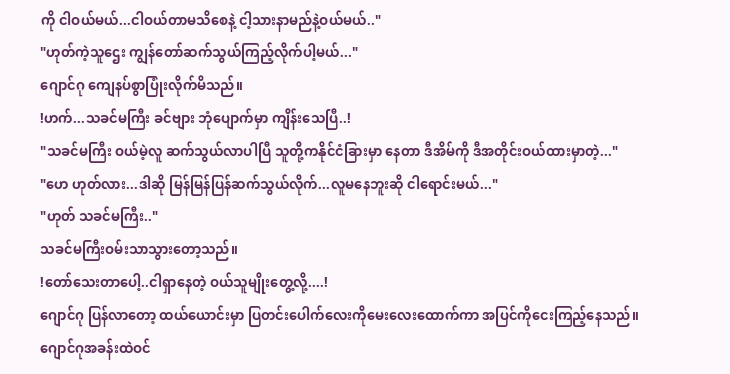ကို ငါဝယ်မယ်...ငါဝယ်တာမသိစေနဲ့ ငါ့သားနာမည်နဲ့ဝယ်မယ်.."
"ဟုတ်ကဲ့သူဌေး ကျွန်တော်ဆက်သွယ်ကြည့်လိုက်ပါ့မယ်..."
ဂျောင်ဂု ကျေနပ်စွာပြုံးလိုက်မိသည်။
!ဟက်...သခင်မကြီး ခင်ဗျား ဘုံပျောက်မှာ ကျိန်းသေပြီ..!
"သခင်မကြီး ဝယ်မဲ့လူ ဆက်သွယ်လာပါပြီ သူတို့ကနိုင်ငံခြားမှာ နေတာ ဒီအိမ်ကို ဒီအတိုင်းဝယ်ထားမှာတဲ့..."
"ဟေ ဟုတ်လား...ဒါဆို မြန်မြန်ပြန်ဆက်သွယ်လိုက်...လူမနေဘူးဆို ငါရောင်းမယ်..."
"ဟုတ် သခင်မကြီး.."
သခင်မကြီးဝမ်းသာသွားတော့သည်။
!တော်သေးတာပေါ့..ငါရှာနေတဲ့ ဝယ်သူမျိုးတွေ့လို့....!
ဂျောင်ဂု ပြန်လာတော့ ထယ်ယောင်းမှာ ပြတင်းပေါက်လေးကိုမေးလေးထောက်ကာ အပြင်ကိုငေးကြည့်နေသည်။ ဂျောင်ဂုအခန်းထဲဝင်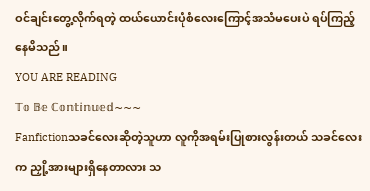ဝင်ချင်းတွေ့လိုက်ရတဲ့ ထယ်ယောင်းပုံစံလေးကြောင့်အသံမပေးပဲ ရပ်ကြည့်နေမိသည်။
YOU ARE READING
𝕋𝕠 𝔹𝕖 ℂ𝕠𝕟𝕥𝕚𝕟𝕦𝕖𝕕~~~
Fanfictionသခင်လေးဆိုတဲ့သူဟာ လူကိုအရမ်းပြုစားလွန်းတယ် သခင်လေးက ညှို့အားများရှိနေတာလား သ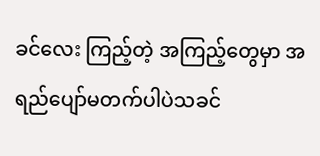ခင်လေး ကြည့်တဲ့ အကြည့်တွေမှာ အရည်ပျော်မတက်ပါပဲသခင်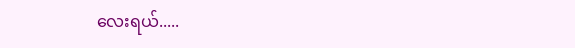လေးရယ်.....